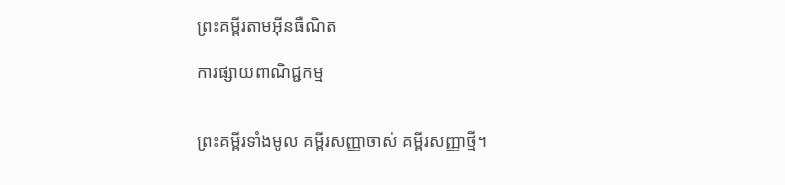ព្រះគម្ពីរតាមអ៊ីនធឺណិត

ការផ្សាយពាណិជ្ជកម្ម


ព្រះគម្ពីរទាំងមូល គម្ពីរសញ្ញាចាស់ គម្ពីរសញ្ញាថ្មី។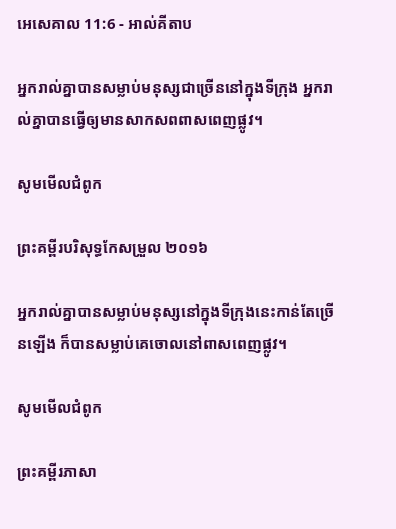អេ‌សេ‌គាល 11:6 - អាល់គីតាប

អ្នករាល់គ្នាបានសម្លាប់មនុស្សជាច្រើននៅក្នុងទីក្រុង អ្នករាល់គ្នាបានធ្វើឲ្យមានសាក‌សពពាស‌ពេញផ្លូវ។

សូមមើលជំពូក

ព្រះគម្ពីរបរិសុទ្ធកែសម្រួល ២០១៦

អ្នករាល់គ្នាបានសម្លាប់មនុស្សនៅក្នុងទីក្រុងនេះកាន់តែច្រើនឡើង ក៏បានសម្លាប់គេចោលនៅពាសពេញផ្លូវ។

សូមមើលជំពូក

ព្រះគម្ពីរភាសា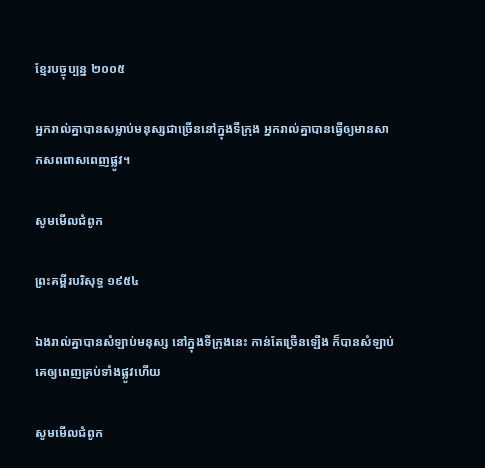ខ្មែរបច្ចុប្បន្ន ២០០៥

អ្នករាល់គ្នាបានសម្លាប់មនុស្សជាច្រើននៅក្នុងទីក្រុង អ្នករាល់គ្នាបានធ្វើឲ្យមានសាក‌សពពាស‌ពេញផ្លូវ។

សូមមើលជំពូក

ព្រះគម្ពីរបរិសុទ្ធ ១៩៥៤

ឯងរាល់គ្នាបានសំឡាប់មនុស្ស នៅក្នុងទីក្រុងនេះ កាន់តែច្រើនឡើង ក៏បានសំឡាប់គេឲ្យពេញគ្រប់ទាំងផ្លូវហើយ

សូមមើលជំពូក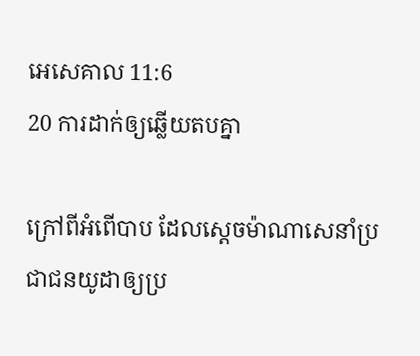អេ‌សេ‌គាល 11:6
20 ការដាក់ឲ្យឆ្លើយតបគ្នា

ក្រៅពីអំពើបាប ដែលស្តេចម៉ាណា‌សេនាំប្រជា‌ជនយូដាឲ្យប្រ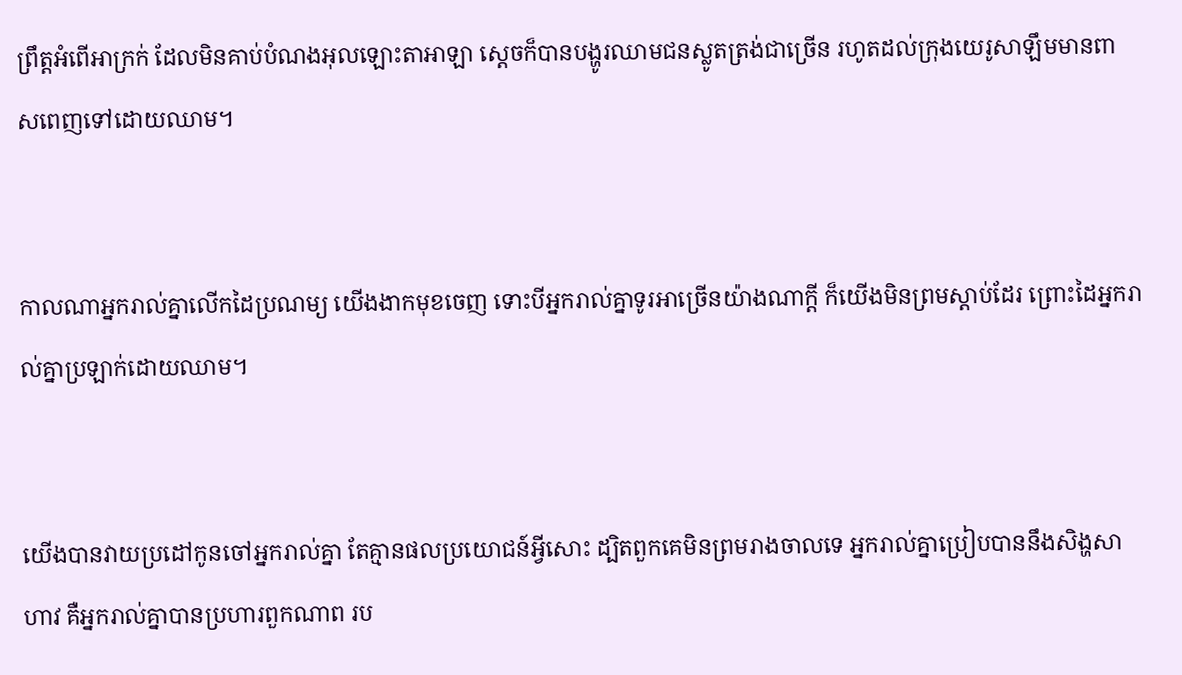ព្រឹត្តអំពើអាក្រក់ ដែលមិនគាប់បំណងអុលឡោះ‌តាអាឡា ស្តេចក៏បានបង្ហូរឈាមជនស្លូតត្រង់ជាច្រើន រហូតដល់ក្រុងយេរូ‌សាឡឹមមានពាស‌ពេញទៅដោយឈាម។


កាលណាអ្នករាល់គ្នាលើកដៃប្រណម្យ យើងងាកមុខចេញ ទោះបីអ្នករាល់គ្នាទូរអាច្រើនយ៉ាងណាក្ដី ក៏យើងមិនព្រមស្ដាប់ដែរ ព្រោះដៃអ្នករាល់គ្នាប្រឡាក់ដោយឈាម។


យើងបានវាយប្រដៅកូនចៅអ្នករាល់គ្នា តែគ្មានផលប្រយោជន៍អ្វីសោះ ដ្បិតពួកគេមិនព្រមរាង‌ចាលទេ អ្នករាល់គ្នាប្រៀបបាននឹងសិង្ហសាហាវ គឺអ្នករាល់គ្នាបានប្រហារពួកណាព រប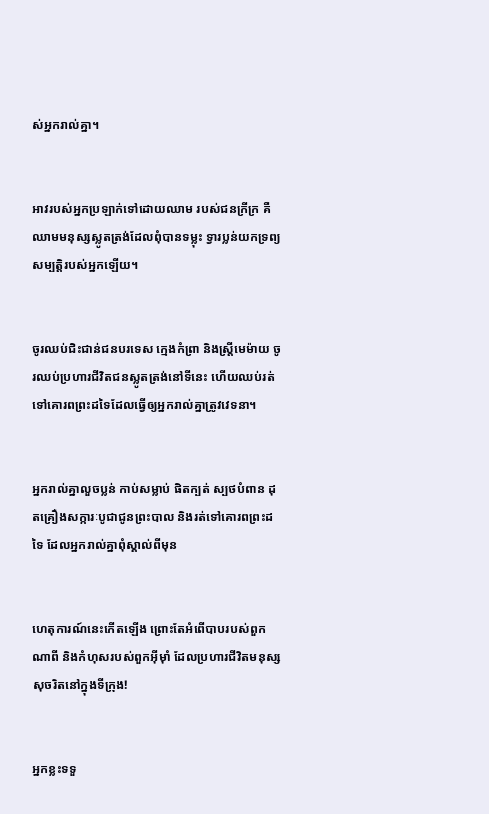ស់អ្នករាល់គ្នា។


អាវរបស់អ្នកប្រឡាក់ទៅដោយឈាម របស់ជនក្រីក្រ គឺឈាមមនុស្សស្លូតត្រង់ដែលពុំបានទម្លុះ ទ្វារប្លន់យកទ្រព្យសម្បត្តិរបស់អ្នកឡើយ។


ចូរឈប់ជិះ‌ជាន់ជនបរទេស ក្មេងកំព្រា និងស្ត្រីមេម៉ាយ ចូរឈប់ប្រហារជីវិតជនស្លូតត្រង់នៅទីនេះ ហើយឈប់រត់ទៅគោរពព្រះដទៃដែលធ្វើឲ្យអ្នករាល់គ្នាត្រូវវេទនា។


អ្នករាល់គ្នាលួចប្លន់ កាប់សម្លាប់ ផិតក្បត់ ស្បថបំពាន ដុតគ្រឿងសក្ការៈបូជាជូនព្រះបាល និងរត់ទៅគោរពព្រះដទៃ ដែលអ្នករាល់គ្នាពុំស្គាល់ពីមុន


ហេតុ‌ការណ៍នេះកើតឡើង ព្រោះតែអំពើបាបរបស់ពួកណាពី និងកំហុសរបស់ពួកអ៊ីមុាំ ដែលប្រហារជីវិតមនុស្សសុចរិតនៅក្នុងទីក្រុង!


អ្នកខ្លះទទួ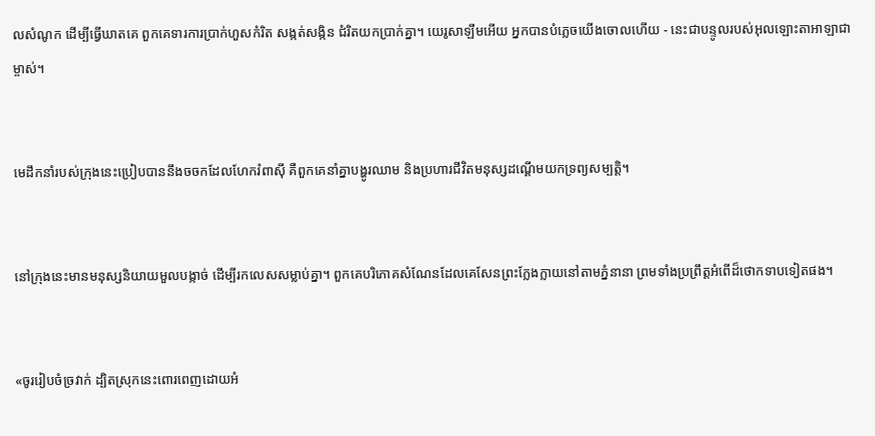លសំណូក ដើម្បីធ្វើឃាតគេ ពួកគេទារការប្រាក់ហួសកំរិត សង្កត់‌សង្កិន ជំរិតយកប្រាក់គ្នា។ យេរូ‌សាឡឹមអើយ អ្នកបានបំភ្លេចយើងចោលហើយ - នេះជាបន្ទូលរបស់អុលឡោះ‌តាអាឡាជាម្ចាស់។


មេដឹកនាំរបស់ក្រុងនេះប្រៀបបាននឹងចចកដែលហែករំពាស៊ី គឺពួកគេនាំគ្នាបង្ហូរឈាម និងប្រហារជីវិតមនុស្សដណ្ដើមយកទ្រព្យសម្បត្តិ។


នៅក្រុងនេះមានមនុស្សនិយាយមួលបង្កាច់ ដើម្បីរកលេសសម្លាប់គ្នា។ ពួកគេបរិភោគសំណែនដែលគេសែនព្រះក្លែង‌ក្លាយនៅតាមភ្នំនានា ព្រមទាំងប្រព្រឹត្តអំពើដ៏ថោកទាបទៀតផង។


«ចូររៀបចំច្រវាក់ ដ្បិតស្រុកនេះពោរ‌ពេញដោយអំ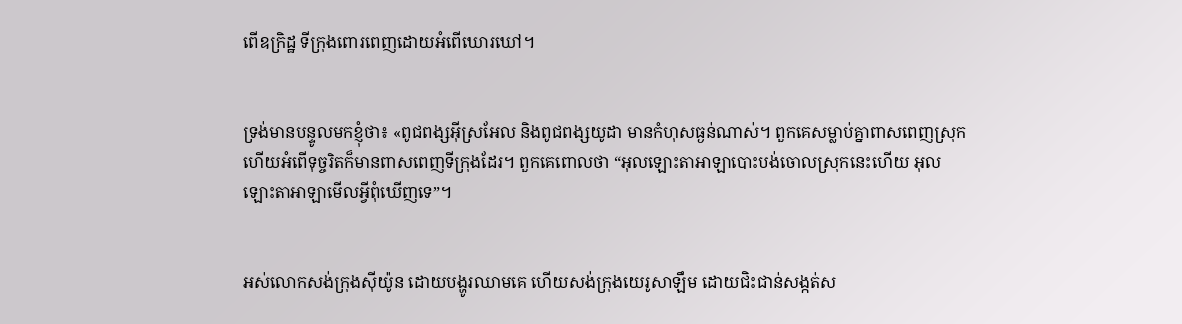ពើឧក្រិដ្ឋ ទីក្រុងពោរ‌ពេញដោយអំពើឃោរ‌ឃៅ។


ទ្រង់មានបន្ទូលមកខ្ញុំថា៖ «ពូជ‌ពង្សអ៊ីស្រ‌អែល និងពូជ‌ពង្សយូដា មានកំហុសធ្ងន់ណាស់។ ពួកគេសម្លាប់គ្នាពាស‌ពេញស្រុក ហើយអំពើទុច្ចរិតក៏មានពាស‌ពេញទីក្រុងដែរ។ ពួកគេពោលថា “អុលឡោះ‌តាអាឡាបោះបង់ចោលស្រុកនេះហើយ អុលឡោះ‌តាអាឡាមើលអ្វីពុំឃើញទេ”។


អស់លោកសង់ក្រុងស៊ីយ៉ូន ដោយបង្ហូរឈាមគេ ហើយសង់ក្រុងយេរូ‌សាឡឹម ដោយជិះ‌ជាន់សង្កត់‌ស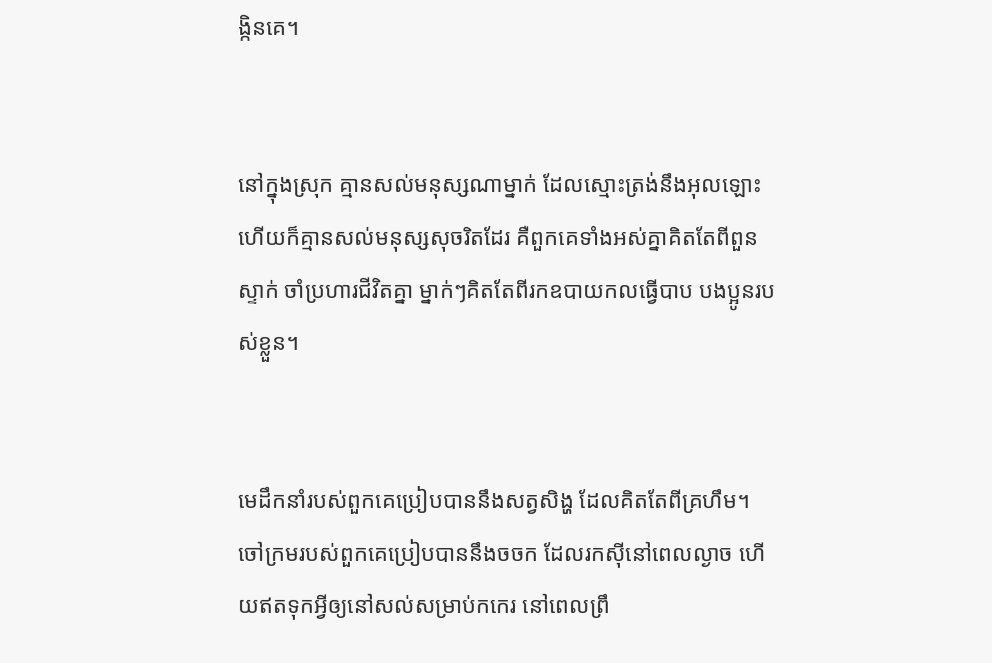ង្កិនគេ។


នៅក្នុងស្រុក គ្មានសល់មនុស្សណាម្នាក់ ដែលស្មោះត្រង់នឹងអុលឡោះ ហើយក៏គ្មានសល់មនុស្សសុចរិតដែរ គឺពួកគេទាំងអស់គ្នាគិតតែពីពួនស្ទាក់ ចាំប្រហារជីវិតគ្នា ម្នាក់ៗគិតតែពីរកឧបាយ‌កលធ្វើបាប បងប្អូនរបស់ខ្លួន។


មេដឹកនាំរបស់ពួកគេប្រៀបបាននឹងសត្វសិង្ហ ដែលគិតតែពីគ្រហឹម។ ចៅ‌ក្រមរបស់ពួកគេប្រៀបបាននឹងចចក ដែលរកស៊ីនៅពេលល្ងាច ហើយឥតទុកអ្វីឲ្យនៅសល់សម្រាប់កកេរ នៅពេលព្រឹ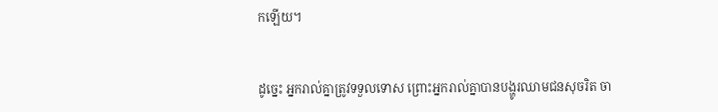កឡើយ។


ដូច្នេះ អ្នករាល់គ្នាត្រូវទទួលទោស ព្រោះអ្នករាល់គ្នាបានបង្ហូរឈាមជនសុចរិត ចា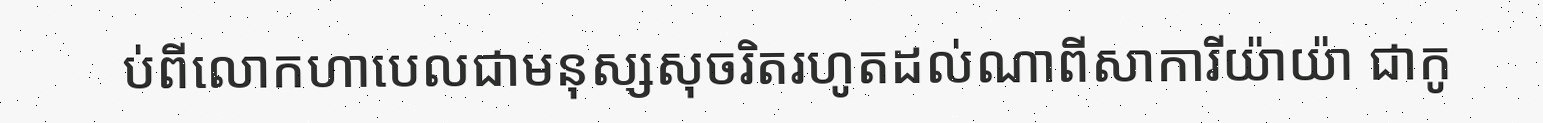ប់ពីលោកហាបេលជាមនុស្សសុចរិតរហូតដល់ណាពីសាកា‌រីយ៉ាយ៉ា ជាកូ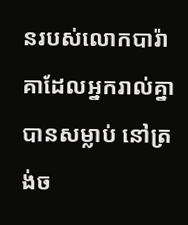នរបស់លោកបារ៉ាគាដែលអ្នករាល់គ្នាបានសម្លាប់ នៅត្រង់ច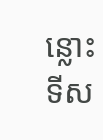ន្លោះទី‌ស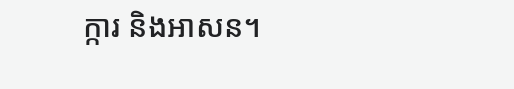ក្ការ និងអាសន។